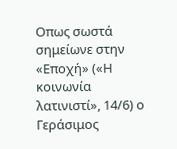Οπως σωστά σημείωνε στην «Εποχή» («Η κοινωνία λατινιστί», 14/6) ο Γεράσιμος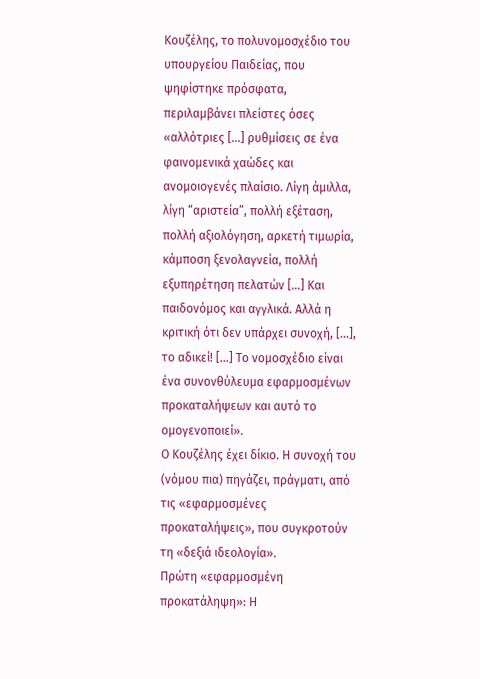Κουζέλης, το πολυνομοσχέδιο του υπουργείου Παιδείας, που ψηφίστηκε πρόσφατα, περιλαμβάνει πλείστες όσες «αλλότριες […] ρυθμίσεις σε ένα φαινομενικά χαώδες και ανομοιογενές πλαίσιο. Λίγη άμιλλα, λίγη “αριστεία”, πολλή εξέταση, πολλή αξιολόγηση, αρκετή τιμωρία, κάμποση ξενολαγνεία, πολλή εξυπηρέτηση πελατών […] Και παιδονόμος και αγγλικά. Αλλά η κριτική ότι δεν υπάρχει συνοχή, […], το αδικεί! […] Το νομοσχέδιο είναι ένα συνονθύλευμα εφαρμοσμένων προκαταλήψεων και αυτό το ομογενοποιεί».
Ο Κουζέλης έχει δίκιο. Η συνοχή του (νόμου πια) πηγάζει, πράγματι, από τις «εφαρμοσμένες προκαταλήψεις», που συγκροτούν τη «δεξιά ιδεολογία».
Πρώτη «εφαρμοσμένη προκατάληψη»: Η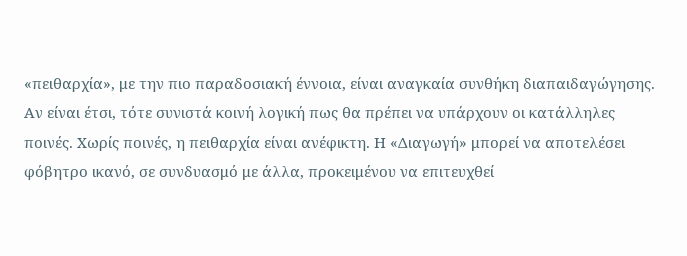«πειθαρχία», με την πιο παραδοσιακή έννοια, είναι αναγκαία συνθήκη διαπαιδαγώγησης. Αν είναι έτσι, τότε συνιστά κοινή λογική πως θα πρέπει να υπάρχουν οι κατάλληλες ποινές. Χωρίς ποινές, η πειθαρχία είναι ανέφικτη. Η «Διαγωγή» μπορεί να αποτελέσει φόβητρο ικανό, σε συνδυασμό με άλλα, προκειμένου να επιτευχθεί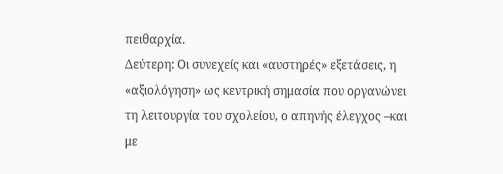πειθαρχία.
Δεύτερη: Οι συνεχείς και «αυστηρές» εξετάσεις, η «αξιολόγηση» ως κεντρική σημασία που οργανώνει τη λειτουργία του σχολείου, ο απηνής έλεγχος –και με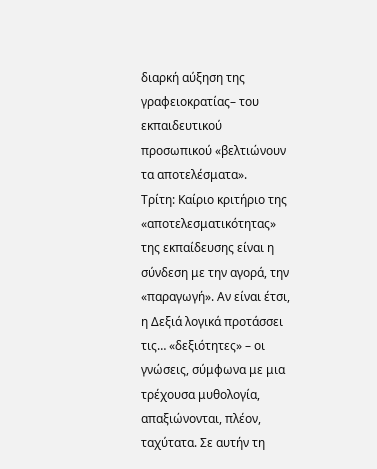διαρκή αύξηση της γραφειοκρατίας– του εκπαιδευτικού προσωπικού «βελτιώνουν τα αποτελέσματα».
Τρίτη: Καίριο κριτήριο της «αποτελεσματικότητας» της εκπαίδευσης είναι η σύνδεση με την αγορά, την «παραγωγή». Αν είναι έτσι, η Δεξιά λογικά προτάσσει τις… «δεξιότητες» – οι γνώσεις, σύμφωνα με μια τρέχουσα μυθολογία, απαξιώνονται, πλέον, ταχύτατα. Σε αυτήν τη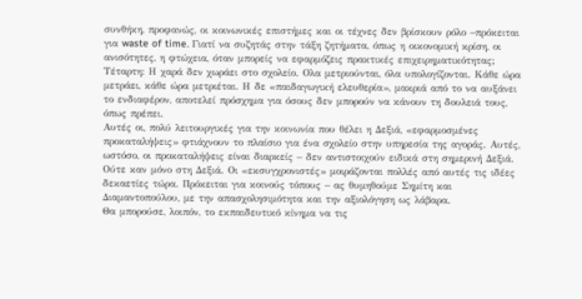συνθήκη, προφανώς, οι κοινωνικές επιστήμες και οι τέχνες δεν βρίσκουν ρόλο –πρόκειται για waste of time. Γιατί να συζητάς στην τάξη ζητήματα, όπως η οικονομική κρίση, οι ανισότητες, η φτώχεια, όταν μπορείς να εφαρμόζεις πρακτικές επιχειρηματικότητας;
Τέταρτη: Η χαρά δεν χωράει στο σχολείο. Ολα μετριούνται, όλα υπολογίζονται. Κάθε ώρα μετράει, κάθε ώρα μετριέται. Η δε «παιδαγωγική ελευθερία», μακριά από το να αυξάνει το ενδιαφέρον, αποτελεί πρόσχημα για όσους δεν μπορούν να κάνουν τη δουλειά τους, όπως πρέπει.
Αυτές οι, πολύ λειτουργικές για την κοινωνία που θέλει η Δεξιά, «εφαρμοσμένες προκαταλήψεις» φτιάχνουν το πλαίσιο για ένα σχολείο στην υπηρεσία της αγοράς. Αυτές, ωστόσο, οι προκαταλήψεις είναι διαρκείς – δεν αντιστοιχούν ειδικά στη σημερινή Δεξιά. Ούτε καν μόνο στη Δεξιά. Οι «εκσυγχρονιστές» μοιράζονται πολλές από αυτές τις ιδέες δεκαετίες τώρα. Πρόκειται για κοινούς τόπους – ας θυμηθούμε Σημίτη και Διαμαντοπούλου, με την απασχολησιμότητα και την αξιολόγηση ως λάβαρα.
Θα μπορούσε, λοιπόν, το εκπαιδευτικό κίνημα να τις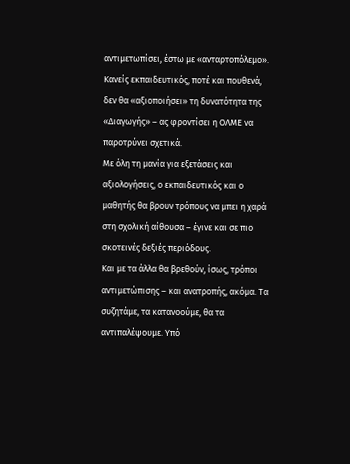αντιμετωπίσει, έστω με «ανταρτοπόλεμο». Κανείς εκπαιδευτικός, ποτέ και πουθενά, δεν θα «αξιοποιήσει» τη δυνατότητα της «Διαγωγής» – ας φροντίσει η ΟΛΜΕ να παροτρύνει σχετικά.
Με όλη τη μανία για εξετάσεις και αξιολογήσεις, ο εκπαιδευτικός και ο μαθητής θα βρουν τρόπους να μπει η χαρά στη σχολική αίθουσα – έγινε και σε πιο σκοτεινές δεξιές περιόδους.
Και με τα άλλα θα βρεθούν, ίσως, τρόποι αντιμετώπισης – και ανατροπής, ακόμα. Τα συζητάμε, τα κατανοούμε, θα τα αντιπαλέψουμε. Υπό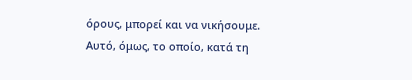όρους, μπορεί και να νικήσουμε.
Αυτό, όμως, το οποίο, κατά τη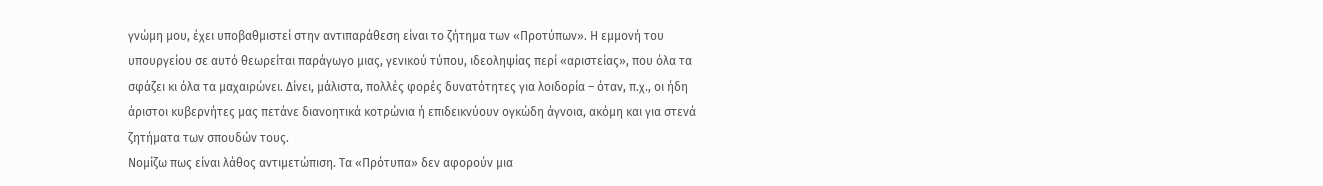γνώμη μου, έχει υποβαθμιστεί στην αντιπαράθεση είναι το ζήτημα των «Προτύπων». Η εμμονή του υπουργείου σε αυτό θεωρείται παράγωγο μιας, γενικού τύπου, ιδεοληψίας περί «αριστείας», που όλα τα σφάζει κι όλα τα μαχαιρώνει. Δίνει, μάλιστα, πολλές φορές δυνατότητες για λοιδορία – όταν, π.χ., οι ήδη άριστοι κυβερνήτες μας πετάνε διανοητικά κοτρώνια ή επιδεικνύουν ογκώδη άγνοια, ακόμη και για στενά ζητήματα των σπουδών τους.
Νομίζω πως είναι λάθος αντιμετώπιση. Τα «Πρότυπα» δεν αφορούν μια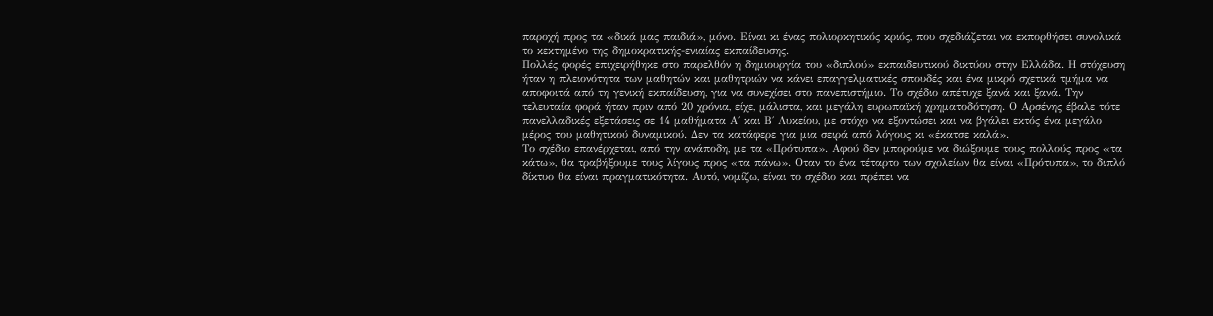παροχή προς τα «δικά μας παιδιά», μόνο. Είναι κι ένας πολιορκητικός κριός, που σχεδιάζεται να εκπορθήσει συνολικά το κεκτημένο της δημοκρατικής-ενιαίας εκπαίδευσης.
Πολλές φορές επιχειρήθηκε στο παρελθόν η δημιουργία του «διπλού» εκπαιδευτικού δικτύου στην Ελλάδα. Η στόχευση ήταν η πλειονότητα των μαθητών και μαθητριών να κάνει επαγγελματικές σπουδές και ένα μικρό σχετικά τμήμα να αποφοιτά από τη γενική εκπαίδευση, για να συνεχίσει στο πανεπιστήμιο. Το σχέδιο απέτυχε ξανά και ξανά. Την τελευταία φορά ήταν πριν από 20 χρόνια, είχε, μάλιστα, και μεγάλη ευρωπαϊκή χρηματοδότηση. Ο Αρσένης έβαλε τότε πανελλαδικές εξετάσεις σε 14 μαθήματα Α΄ και Β΄ Λυκείου, με στόχο να εξοντώσει και να βγάλει εκτός ένα μεγάλο μέρος του μαθητικού δυναμικού. Δεν τα κατάφερε για μια σειρά από λόγους κι «έκατσε καλά».
Το σχέδιο επανέρχεται, από την ανάποδη, με τα «Πρότυπα». Αφού δεν μπορούμε να διώξουμε τους πολλούς προς «τα κάτω», θα τραβήξουμε τους λίγους προς «τα πάνω». Οταν το ένα τέταρτο των σχολείων θα είναι «Πρότυπα», το διπλό δίκτυο θα είναι πραγματικότητα. Αυτό, νομίζω, είναι το σχέδιο και πρέπει να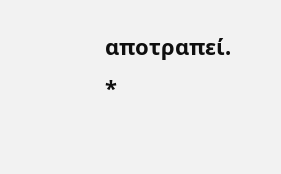αποτραπεί.
*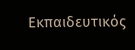Eκπαιδευτικός